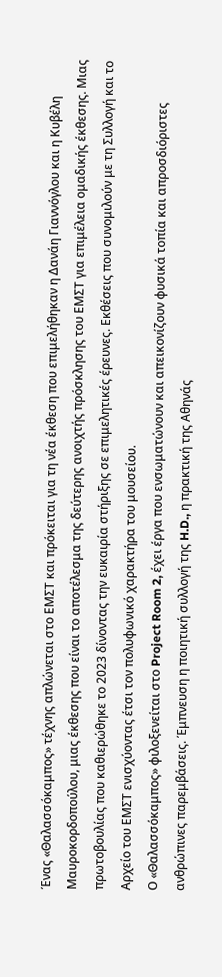Ένας «Θαλασσόκαμπος» τέχνης απλώνεται στο ΕΜΣΤ και πρόκειται για τη νέα έκθεση που επιμελήθηκαν η Δανάη Γιαννόγλου και η Κυβέλη Μαυροκορδοπούλου, μιας έκθεσης που είναι το αποτέλεσμα της δεύτερης ανοιχτής πρόσκλησης του ΕΜΣΤ για επιμέλεια ομαδικής έκθεσης. Μιας πρωτοβουλίας που καθιερώθηκε το 2023 δίνοντας την ευκαιρία στήριξης σε επιμελητικές έρευνες. Εκθέσεις που συνομιλούν με τη Συλλογή και το Αρχείο του ΕΜΣΤ ενισχύοντας έτσι τον πολυφωνικό χαρακτήρα του μουσείου.
Ο «Θαλασσόκαμπος» φιλοξενείται στο Project Room 2, έχει έργα που ενσωματώνουν και απεικονίζουν φυσικά τοπία και απροσδιόριστες ανθρώπινες παρεμβάσεις. Έμπνευση η ποιητική συλλογή της H.D., η πρακτική της Αθηνάς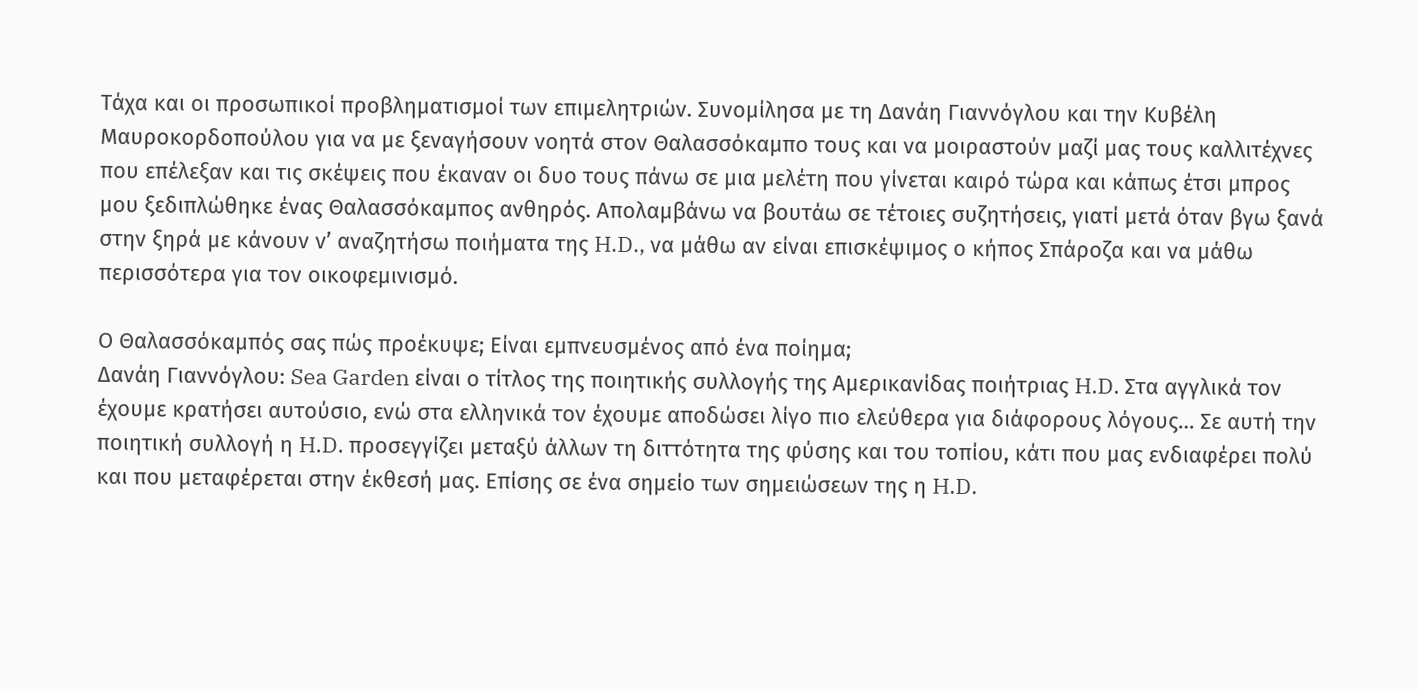Τάχα και οι προσωπικοί προβληματισμοί των επιμελητριών. Συνομίλησα με τη Δανάη Γιαννόγλου και την Κυβέλη Μαυροκορδοπούλου για να με ξεναγήσουν νοητά στον Θαλασσόκαμπο τους και να μοιραστούν μαζί μας τους καλλιτέχνες που επέλεξαν και τις σκέψεις που έκαναν οι δυο τους πάνω σε μια μελέτη που γίνεται καιρό τώρα και κάπως έτσι μπρος μου ξεδιπλώθηκε ένας Θαλασσόκαμπος ανθηρός. Απολαμβάνω να βουτάω σε τέτοιες συζητήσεις, γιατί μετά όταν βγω ξανά στην ξηρά με κάνουν ν’ αναζητήσω ποιήματα της H.D., να μάθω αν είναι επισκέψιμος ο κήπος Σπάροζα και να μάθω περισσότερα για τον οικοφεμινισμό.

Ο Θαλασσόκαμπός σας πώς προέκυψε; Είναι εμπνευσμένος από ένα ποίημα;
Δανάη Γιαννόγλου: Sea Garden είναι ο τίτλος της ποιητικής συλλογής της Αμερικανίδας ποιήτριας H.D. Στα αγγλικά τον έχουμε κρατήσει αυτούσιο, ενώ στα ελληνικά τον έχουμε αποδώσει λίγο πιο ελεύθερα για διάφορους λόγους… Σε αυτή την ποιητική συλλογή η H.D. προσεγγίζει μεταξύ άλλων τη διττότητα της φύσης και του τοπίου, κάτι που μας ενδιαφέρει πολύ και που μεταφέρεται στην έκθεσή μας. Επίσης σε ένα σημείο των σημειώσεων της η H.D.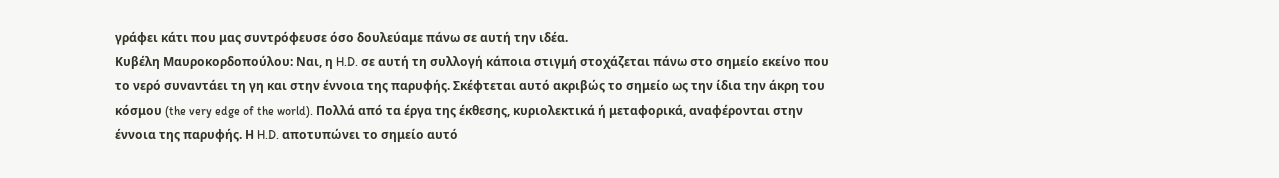γράφει κάτι που μας συντρόφευσε όσο δουλεύαμε πάνω σε αυτή την ιδέα.
Κυβέλη Μαυροκορδοπούλου: Ναι, η H.D. σε αυτή τη συλλογή κάποια στιγμή στοχάζεται πάνω στο σημείο εκείνο που το νερό συναντάει τη γη και στην έννοια της παρυφής. Σκέφτεται αυτό ακριβώς το σημείο ως την ίδια την άκρη του κόσμου (the very edge of the world). Πολλά από τα έργα της έκθεσης, κυριολεκτικά ή μεταφορικά, αναφέρονται στην έννοια της παρυφής. Η H.D. αποτυπώνει το σημείο αυτό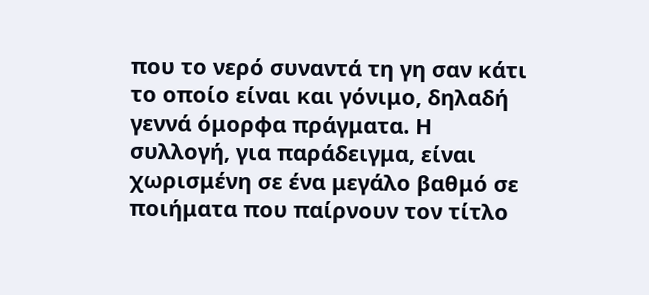που το νερό συναντά τη γη σαν κάτι το οποίο είναι και γόνιμο, δηλαδή γεννά όμορφα πράγματα. Η συλλογή, για παράδειγμα, είναι χωρισμένη σε ένα μεγάλο βαθμό σε ποιήματα που παίρνουν τον τίτλο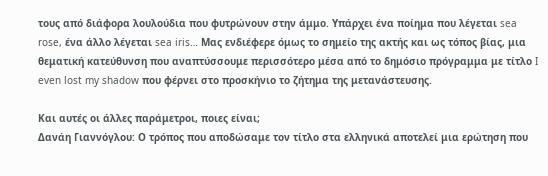τους από διάφορα λουλούδια που φυτρώνουν στην άμμο. Υπάρχει ένα ποίημα που λέγεται sea rose, ένα άλλο λέγεται sea iris… Μας ενδιέφερε όμως το σημείο της ακτής και ως τόπος βίας, μια θεματική κατεύθυνση που αναπτύσσουμε περισσότερο μέσα από το δημόσιο πρόγραμμα με τίτλο I even lost my shadow που φέρνει στο προσκήνιο το ζήτημα της μετανάστευσης.

Και αυτές οι άλλες παράμετροι, ποιες είναι;
Δανάη Γιαννόγλου: Ο τρόπος που αποδώσαμε τον τίτλο στα ελληνικά αποτελεί μια ερώτηση που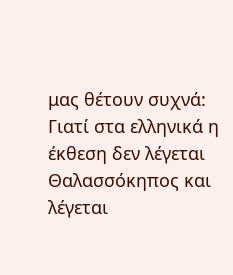μας θέτουν συχνά: Γιατί στα ελληνικά η έκθεση δεν λέγεται Θαλασσόκηπος και λέγεται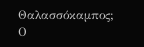Θαλασσόκαμπος; Ο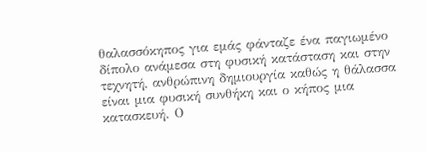θαλασσόκηπος για εμάς φάνταζε ένα παγιωμένο δίπολο ανάμεσα στη φυσική κατάσταση και στην τεχνητή, ανθρώπινη δημιουργία καθώς η θάλασσα είναι μια φυσική συνθήκη και ο κήπος μια κατασκευή. Ο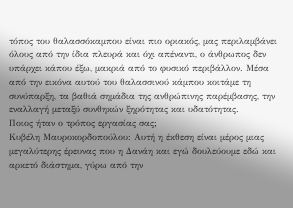τόπος του θαλασσόκαμπου είναι πιο οριακός, μας περιλαμβάνει όλους από την ίδια πλευρά και όχι απέναντι, ο άνθρωπος δεν υπάρχει κάπου έξω, μακριά από το φυσικό περιβάλλον. Μέσα από την εικόνα αυτού του θαλασσινού κάμπου κοιτάμε τη συνύπαρξη, τα βαθιά σημάδια της ανθρώπινης παρέμβασης, την εναλλαγή μεταξύ συνθηκών ξηρότητας και υδατότητας.
Ποιος ήταν ο τρόπος εργασίας σας;
Κυβέλη Μαυροκορδοπούλου: Αυτή η έκθεση είναι μέρος μιας μεγαλύτερης έρευνας που η Δανάη και εγώ δουλεύουμε εδώ και αρκετό διάστημα, γύρω από την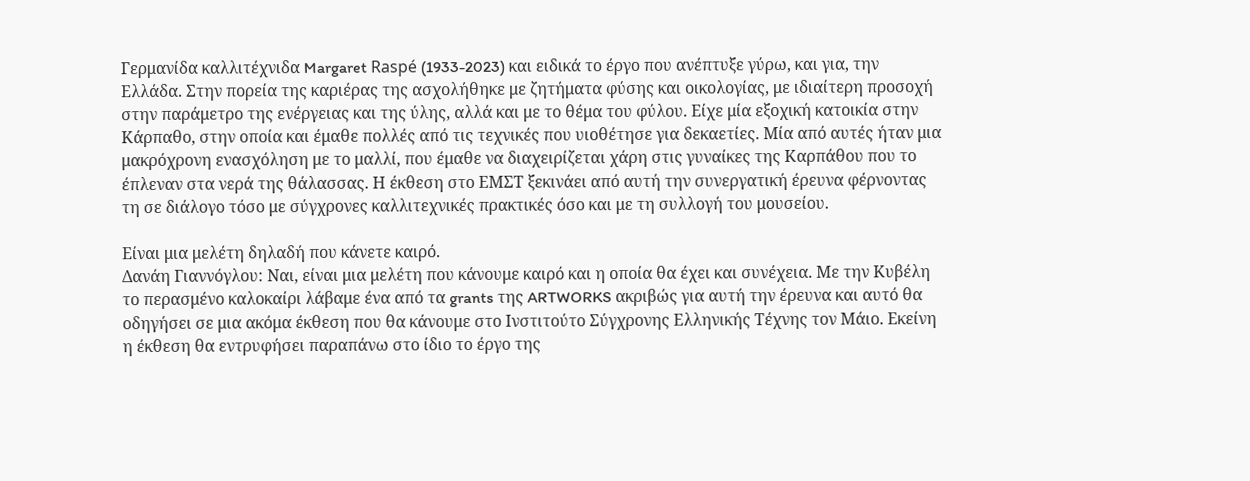Γερμανίδα καλλιτέχνιδα Margaret Raspé (1933-2023) και ειδικά το έργο που ανέπτυξε γύρω, και για, την Ελλάδα. Στην πορεία της καριέρας της ασχολήθηκε με ζητήματα φύσης και οικολογίας, με ιδιαίτερη προσοχή στην παράμετρο της ενέργειας και της ύλης, αλλά και με το θέμα του φύλου. Είχε μία εξοχική κατοικία στην Κάρπαθο, στην οποία και έμαθε πολλές από τις τεχνικές που υιοθέτησε για δεκαετίες. Μία από αυτές ήταν μια μακρόχρονη ενασχόληση με το μαλλί, που έμαθε να διαχειρίζεται χάρη στις γυναίκες της Καρπάθου που το έπλεναν στα νερά της θάλασσας. Η έκθεση στο ΕΜΣΤ ξεκινάει από αυτή την συνεργατική έρευνα φέρνοντας τη σε διάλογο τόσο με σύγχρονες καλλιτεχνικές πρακτικές όσο και με τη συλλογή του μουσείου.

Είναι μια μελέτη δηλαδή που κάνετε καιρό.
Δανάη Γιαννόγλου: Ναι, είναι μια μελέτη που κάνουμε καιρό και η οποία θα έχει και συνέχεια. Με την Κυβέλη το περασμένο καλοκαίρι λάβαμε ένα από τα grants της ARTWORKS ακριβώς για αυτή την έρευνα και αυτό θα οδηγήσει σε μια ακόμα έκθεση που θα κάνουμε στο Ινστιτούτο Σύγχρονης Ελληνικής Τέχνης τον Μάιο. Εκείνη η έκθεση θα εντρυφήσει παραπάνω στο ίδιο το έργο της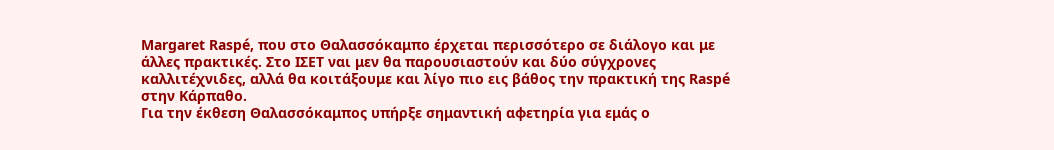Margaret Raspé, που στο Θαλασσόκαμπο έρχεται περισσότερο σε διάλογο και με άλλες πρακτικές. Στο ΙΣΕΤ ναι μεν θα παρουσιαστούν και δύο σύγχρονες καλλιτέχνιδες, αλλά θα κοιτάξουμε και λίγο πιο εις βάθος την πρακτική της Raspé στην Κάρπαθο.
Για την έκθεση Θαλασσόκαμπος υπήρξε σημαντική αφετηρία για εμάς ο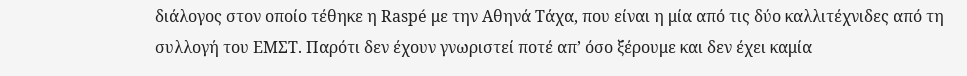διάλογος στον οποίο τέθηκε η Raspé με την Αθηνά Τάχα, που είναι η μία από τις δύο καλλιτέχνιδες από τη συλλογή του ΕΜΣΤ. Παρότι δεν έχουν γνωριστεί ποτέ απ’ όσο ξέρουμε και δεν έχει καμία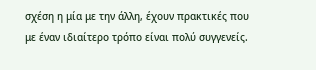σχέση η μία με την άλλη, έχουν πρακτικές που με έναν ιδιαίτερο τρόπο είναι πολύ συγγενείς.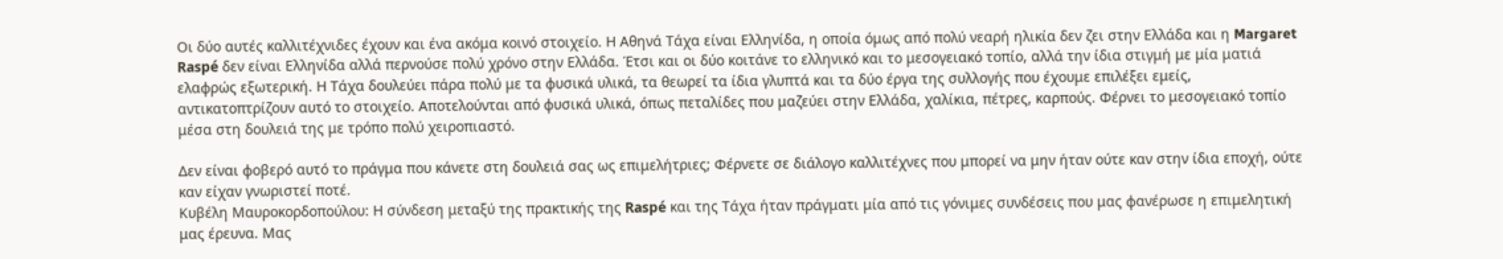Οι δύο αυτές καλλιτέχνιδες έχουν και ένα ακόμα κοινό στοιχείο. Η Αθηνά Τάχα είναι Ελληνίδα, η οποία όμως από πολύ νεαρή ηλικία δεν ζει στην Ελλάδα και η Margaret Raspé δεν είναι Ελληνίδα αλλά περνούσε πολύ χρόνο στην Ελλάδα. Έτσι και οι δύο κοιτάνε το ελληνικό και το μεσογειακό τοπίο, αλλά την ίδια στιγμή με μία ματιά ελαφρώς εξωτερική. Η Τάχα δουλεύει πάρα πολύ με τα φυσικά υλικά, τα θεωρεί τα ίδια γλυπτά και τα δύο έργα της συλλογής που έχουμε επιλέξει εμείς, αντικατοπτρίζουν αυτό το στοιχείο. Αποτελούνται από φυσικά υλικά, όπως πεταλίδες που μαζεύει στην Ελλάδα, χαλίκια, πέτρες, καρπούς. Φέρνει το μεσογειακό τοπίο μέσα στη δουλειά της με τρόπο πολύ χειροπιαστό.

Δεν είναι φοβερό αυτό το πράγμα που κάνετε στη δουλειά σας ως επιμελήτριες; Φέρνετε σε διάλογο καλλιτέχνες που μπορεί να μην ήταν ούτε καν στην ίδια εποχή, ούτε καν είχαν γνωριστεί ποτέ.
Κυβέλη Μαυροκορδοπούλου: Η σύνδεση μεταξύ της πρακτικής της Raspé και της Τάχα ήταν πράγματι μία από τις γόνιμες συνδέσεις που μας φανέρωσε η επιμελητική μας έρευνα. Μας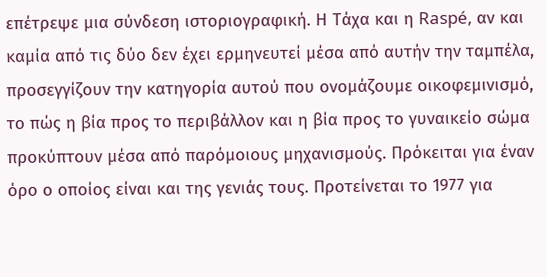επέτρεψε μια σύνδεση ιστοριογραφική. Η Τάχα και η Raspé, αν και καμία από τις δύο δεν έχει ερμηνευτεί μέσα από αυτήν την ταμπέλα, προσεγγίζουν την κατηγορία αυτού που ονομάζουμε οικοφεμινισμό, το πώς η βία προς το περιβάλλον και η βία προς το γυναικείο σώμα προκύπτουν μέσα από παρόμοιους μηχανισμούς. Πρόκειται για έναν όρο ο οποίος είναι και της γενιάς τους. Προτείνεται το 1977 για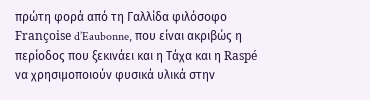πρώτη φορά από τη Γαλλίδα φιλόσοφο Françoise d’Eaubonne, που είναι ακριβώς η περίοδος που ξεκινάει και η Τάχα και η Raspé να χρησιμοποιούν φυσικά υλικά στην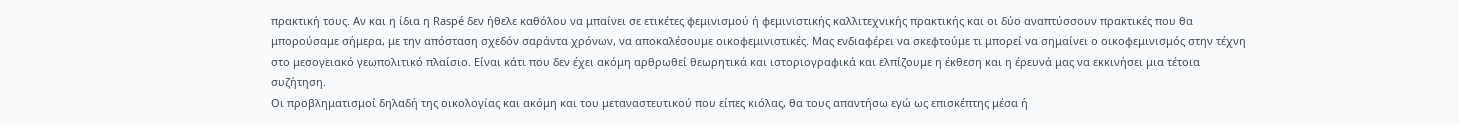πρακτική τους. Αν και η ίδια η Raspé δεν ήθελε καθόλου να μπαίνει σε ετικέτες φεμινισμού ή φεμινιστικής καλλιτεχνικής πρακτικής και οι δύο αναπτύσσουν πρακτικές που θα μπορούσαμε σήμερα, με την απόσταση σχεδόν σαράντα χρόνων, να αποκαλέσουμε οικοφεμινιστικές. Μας ενδιαφέρει να σκεφτούμε τι μπορεί να σημαίνει ο οικοφεμινισμός στην τέχνη στο μεσογειακό γεωπολιτικό πλαίσιο. Είναι κάτι που δεν έχει ακόμη αρθρωθεί θεωρητικά και ιστοριογραφικά και ελπίζουμε η έκθεση και η έρευνά μας να εκκινήσει μια τέτοια συζήτηση.
Οι προβληματισμοί δηλαδή της οικολογίας και ακόμη και του μεταναστευτικού που είπες κιόλας, θα τους απαντήσω εγώ ως επισκέπτης μέσα ή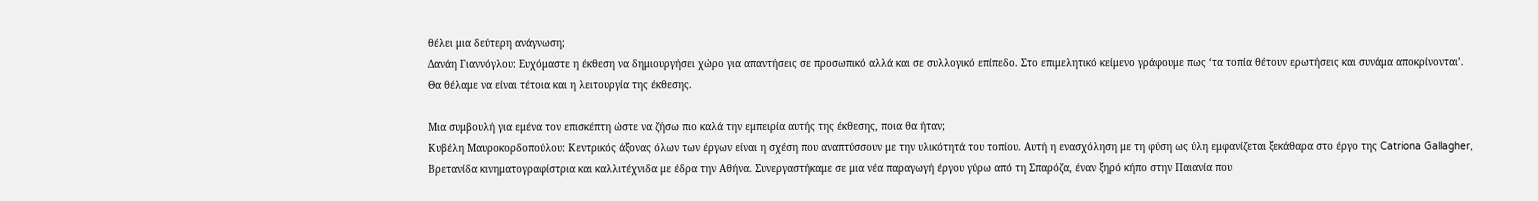θέλει μια δεύτερη ανάγνωση;
Δανάη Γιαννόγλου: Ευχόμαστε η έκθεση να δημιουργήσει χώρο για απαντήσεις σε προσωπικό αλλά και σε συλλογικό επίπεδο. Στο επιμελητικό κείμενο γράφουμε πως ‘τα τοπία θέτουν ερωτήσεις και συνάμα αποκρίνονται’. Θα θέλαμε να είναι τέτοια και η λειτουργία της έκθεσης.

Μια συμβουλή για εμένα τον επισκέπτη ώστε να ζήσω πιο καλά την εμπειρία αυτής της έκθεσης, ποια θα ήταν;
Κυβέλη Μαυροκορδοπούλου: Κεντρικός άξονας όλων των έργων είναι η σχέση που αναπτύσσουν με την υλικότητά του τοπίου. Αυτή η ενασχόληση με τη φύση ως ύλη εμφανίζεται ξεκάθαρα στο έργο της Catriona Gallagher, Βρετανίδα κινηματογραφίστρια και καλλιτέχνιδα με έδρα την Αθήνα. Συνεργαστήκαμε σε μια νέα παραγωγή έργου γύρω από τη Σπαρόζα, έναν ξηρό κήπο στην Παιανία που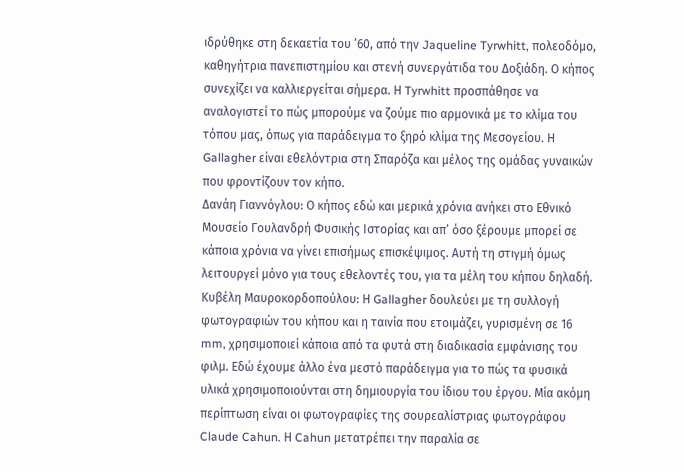ιδρύθηκε στη δεκαετία του ’60, από την Jaqueline Tyrwhitt, πολεοδόμο, καθηγήτρια πανεπιστημίου και στενή συνεργάτιδα του Δοξιάδη. Ο κήπος συνεχίζει να καλλιεργείται σήμερα. Η Tyrwhitt προσπάθησε να αναλογιστεί το πώς μπορούμε να ζούμε πιο αρμονικά με το κλίμα του τόπου μας, όπως για παράδειγμα το ξηρό κλίμα της Μεσογείου. Η Gallagher είναι εθελόντρια στη Σπαρόζα και μέλος της ομάδας γυναικών που φροντίζουν τον κήπο.
Δανάη Γιαννόγλου: Ο κήπος εδώ και μερικά χρόνια ανήκει στο Εθνικό Μουσείο Γουλανδρή Φυσικής Ιστορίας και απ’ όσο ξέρουμε μπορεί σε κάποια χρόνια να γίνει επισήμως επισκέψιμος. Αυτή τη στιγμή όμως λειτουργεί μόνο για τους εθελοντές του, για τα μέλη του κήπου δηλαδή.
Κυβέλη Μαυροκορδοπούλου: Η Gallagher δουλεύει με τη συλλογή φωτογραφιών του κήπου και η ταινία που ετοιμάζει, γυρισμένη σε 16 mm, χρησιμοποιεί κάποια από τα φυτά στη διαδικασία εμφάνισης του φιλμ. Εδώ έχουμε άλλο ένα μεστό παράδειγμα για το πώς τα φυσικά υλικά χρησιμοποιούνται στη δημιουργία του ίδιου του έργου. Μία ακόμη περίπτωση είναι οι φωτογραφίες της σουρεαλίστριας φωτογράφου Claude Cahun. Η Cahun μετατρέπει την παραλία σε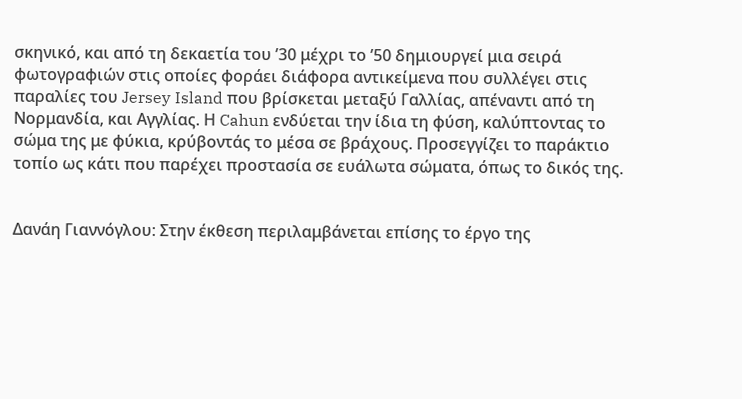σκηνικό, και από τη δεκαετία του ’30 μέχρι το ’50 δημιουργεί μια σειρά φωτογραφιών στις οποίες φοράει διάφορα αντικείμενα που συλλέγει στις παραλίες του Jersey Island που βρίσκεται μεταξύ Γαλλίας, απέναντι από τη Νορμανδία, και Αγγλίας. Η Cahun ενδύεται την ίδια τη φύση, καλύπτοντας το σώμα της με φύκια, κρύβοντάς το μέσα σε βράχους. Προσεγγίζει το παράκτιο τοπίο ως κάτι που παρέχει προστασία σε ευάλωτα σώματα, όπως το δικός της.


Δανάη Γιαννόγλου: Στην έκθεση περιλαμβάνεται επίσης το έργο της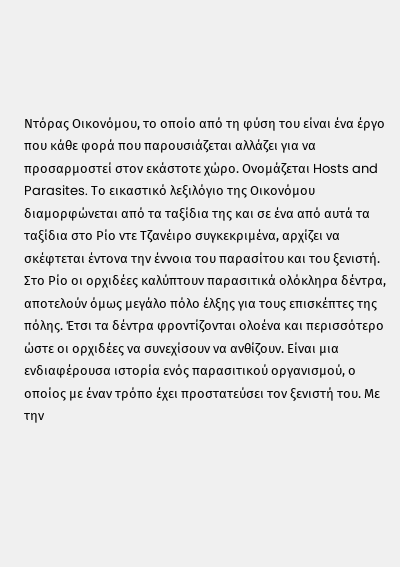Ντόρας Οικονόμου, το οποίο από τη φύση του είναι ένα έργο που κάθε φορά που παρουσιάζεται αλλάζει για να προσαρμοστεί στον εκάστοτε χώρο. Ονομάζεται Hosts and Parasites. Το εικαστικό λεξιλόγιο της Οικονόμου διαμορφώνεται από τα ταξίδια της και σε ένα από αυτά τα ταξίδια στο Ρίο ντε Τζανέιρο συγκεκριμένα, αρχίζει να σκέφτεται έντονα την έννοια του παρασίτου και του ξενιστή. Στο Ρίο οι ορχιδέες καλύπτουν παρασιτικά ολόκληρα δέντρα, αποτελούν όμως μεγάλο πόλο έλξης για τους επισκέπτες της πόλης. Έτσι τα δέντρα φροντίζονται ολοένα και περισσότερο ώστε οι ορχιδέες να συνεχίσουν να ανθίζουν. Είναι μια ενδιαφέρουσα ιστορία ενός παρασιτικού οργανισμού, ο οποίος με έναν τρόπο έχει προστατεύσει τον ξενιστή του. Με την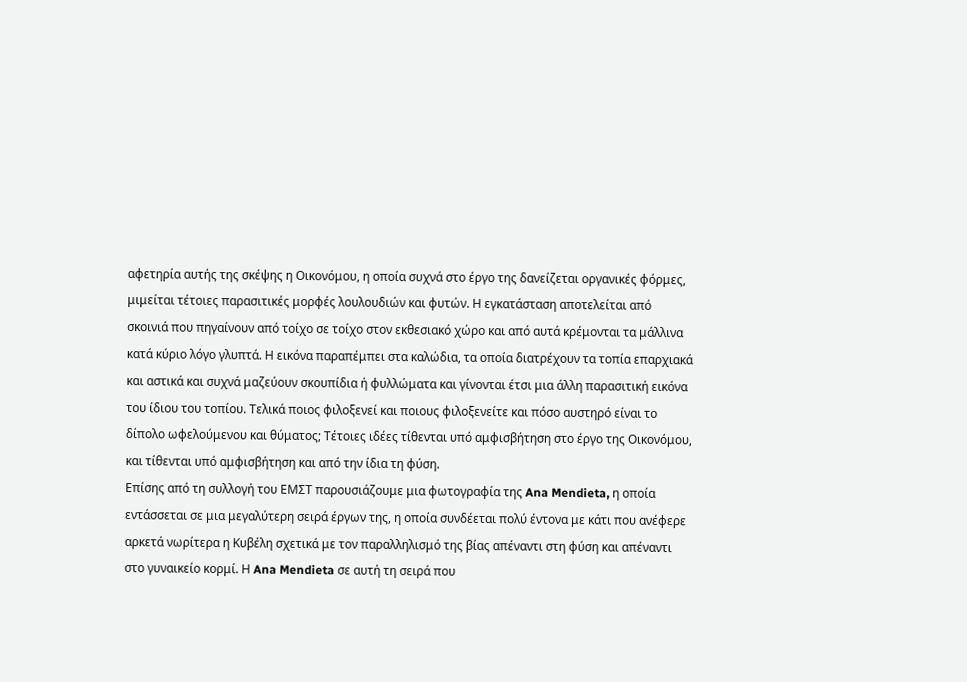αφετηρία αυτής της σκέψης η Οικονόμου, η οποία συχνά στο έργο της δανείζεται οργανικές φόρμες, μιμείται τέτοιες παρασιτικές μορφές λουλουδιών και φυτών. Η εγκατάσταση αποτελείται από σκοινιά που πηγαίνουν από τοίχο σε τοίχο στον εκθεσιακό χώρο και από αυτά κρέμονται τα μάλλινα κατά κύριο λόγο γλυπτά. Η εικόνα παραπέμπει στα καλώδια, τα οποία διατρέχουν τα τοπία επαρχιακά και αστικά και συχνά μαζεύουν σκουπίδια ή φυλλώματα και γίνονται έτσι μια άλλη παρασιτική εικόνα του ίδιου του τοπίου. Τελικά ποιος φιλοξενεί και ποιους φιλοξενείτε και πόσο αυστηρό είναι το δίπολο ωφελούμενου και θύματος; Τέτοιες ιδέες τίθενται υπό αμφισβήτηση στο έργο της Οικονόμου, και τίθενται υπό αμφισβήτηση και από την ίδια τη φύση.
Επίσης από τη συλλογή του ΕΜΣΤ παρουσιάζουμε μια φωτογραφία της Ana Mendieta, η οποία εντάσσεται σε μια μεγαλύτερη σειρά έργων της, η οποία συνδέεται πολύ έντονα με κάτι που ανέφερε αρκετά νωρίτερα η Κυβέλη σχετικά με τον παραλληλισμό της βίας απέναντι στη φύση και απέναντι στο γυναικείο κορμί. Η Ana Mendieta σε αυτή τη σειρά που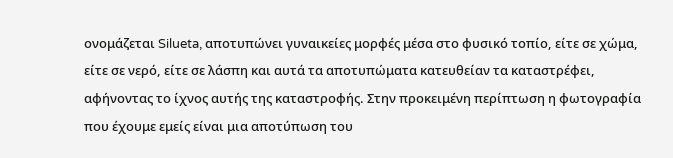ονομάζεται Silueta, αποτυπώνει γυναικείες μορφές μέσα στο φυσικό τοπίο, είτε σε χώμα, είτε σε νερό, είτε σε λάσπη και αυτά τα αποτυπώματα κατευθείαν τα καταστρέφει, αφήνοντας το ίχνος αυτής της καταστροφής. Στην προκειμένη περίπτωση η φωτογραφία που έχουμε εμείς είναι μια αποτύπωση του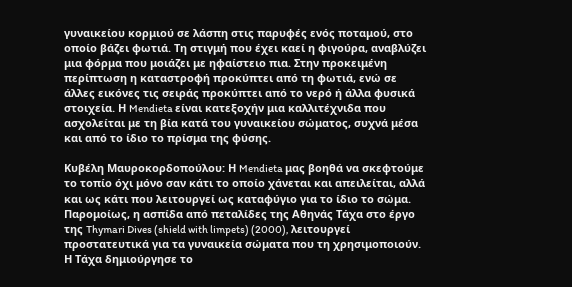γυναικείου κορμιού σε λάσπη στις παρυφές ενός ποταμού, στο οποίο βάζει φωτιά. Τη στιγμή που έχει καεί η φιγούρα, αναβλύζει μια φόρμα που μοιάζει με ηφαίστειο πια. Στην προκειμένη περίπτωση η καταστροφή προκύπτει από τη φωτιά, ενώ σε άλλες εικόνες τις σειράς προκύπτει από το νερό ή άλλα φυσικά στοιχεία. Η Mendieta είναι κατεξοχήν μια καλλιτέχνιδα που ασχολείται με τη βία κατά του γυναικείου σώματος, συχνά μέσα και από το ίδιο το πρίσμα της φύσης.

Κυβέλη Μαυροκορδοπούλου: Η Mendieta μας βοηθά να σκεφτούμε το τοπίο όχι μόνο σαν κάτι το οποίο χάνεται και απειλείται, αλλά και ως κάτι που λειτουργεί ως καταφύγιο για το ίδιο το σώμα. Παρομοίως, η ασπίδα από πεταλίδες της Αθηνάς Τάχα στο έργο της Thymari Dives (shield with limpets) (2000), λειτουργεί προστατευτικά για τα γυναικεία σώματα που τη χρησιμοποιούν. Η Τάχα δημιούργησε το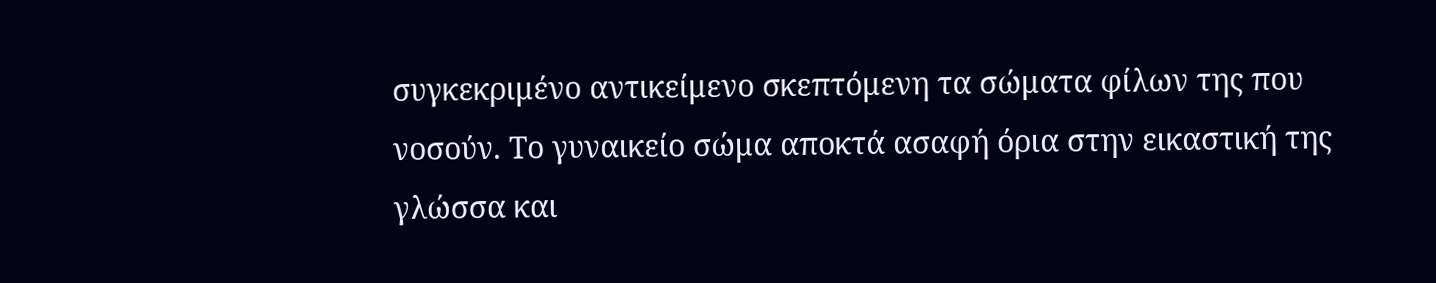συγκεκριμένο αντικείμενο σκεπτόμενη τα σώματα φίλων της που νοσούν. Το γυναικείο σώμα αποκτά ασαφή όρια στην εικαστική της γλώσσα και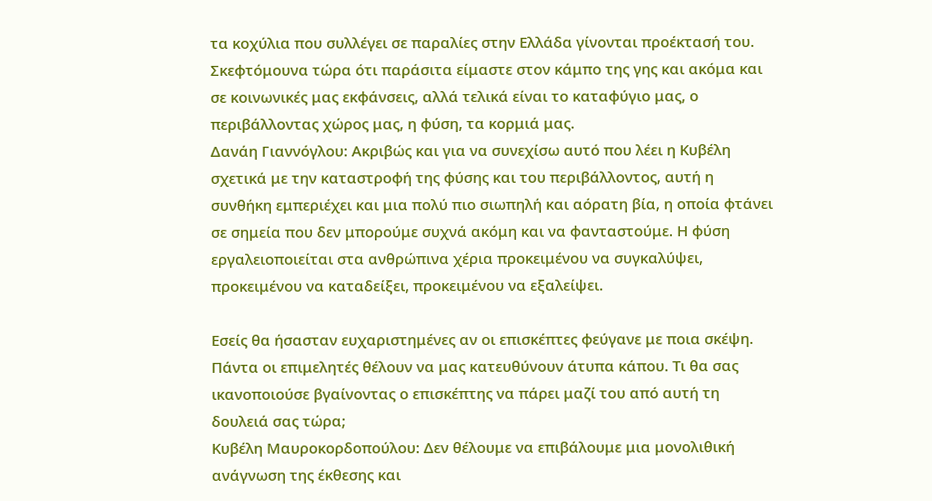τα κοχύλια που συλλέγει σε παραλίες στην Ελλάδα γίνονται προέκτασή του.
Σκεφτόμουνα τώρα ότι παράσιτα είμαστε στον κάμπο της γης και ακόμα και σε κοινωνικές μας εκφάνσεις, αλλά τελικά είναι το καταφύγιο μας, ο περιβάλλοντας χώρος μας, η φύση, τα κορμιά μας.
Δανάη Γιαννόγλου: Ακριβώς και για να συνεχίσω αυτό που λέει η Κυβέλη σχετικά με την καταστροφή της φύσης και του περιβάλλοντος, αυτή η συνθήκη εμπεριέχει και μια πολύ πιο σιωπηλή και αόρατη βία, η οποία φτάνει σε σημεία που δεν μπορούμε συχνά ακόμη και να φανταστούμε. Η φύση εργαλειοποιείται στα ανθρώπινα χέρια προκειμένου να συγκαλύψει, προκειμένου να καταδείξει, προκειμένου να εξαλείψει.

Εσείς θα ήσασταν ευχαριστημένες αν οι επισκέπτες φεύγανε με ποια σκέψη. Πάντα οι επιμελητές θέλουν να μας κατευθύνουν άτυπα κάπου. Τι θα σας ικανοποιούσε βγαίνοντας ο επισκέπτης να πάρει μαζί του από αυτή τη δουλειά σας τώρα;
Κυβέλη Μαυροκορδοπούλου: Δεν θέλουμε να επιβάλουμε μια μονολιθική ανάγνωση της έκθεσης και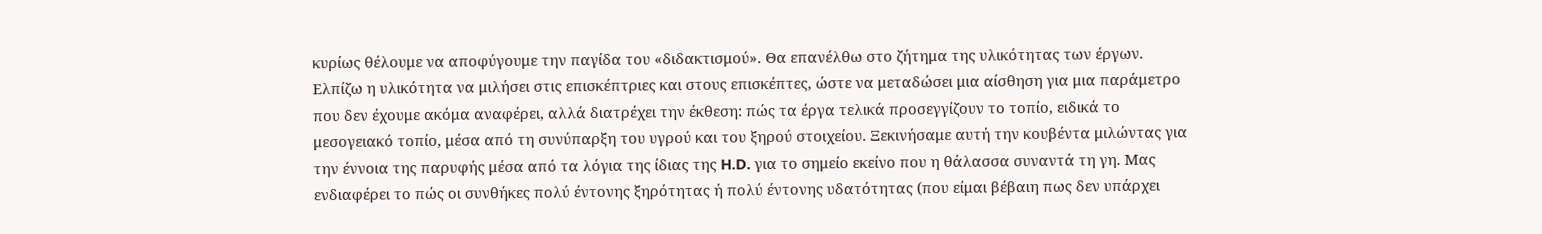κυρίως θέλουμε να αποφύγουμε την παγίδα του «διδακτισμού». Θα επανέλθω στο ζήτημα της υλικότητας των έργων. Ελπίζω η υλικότητα να μιλήσει στις επισκέπτριες και στους επισκέπτες, ώστε να μεταδώσει μια αίσθηση για μια παράμετρο που δεν έχουμε ακόμα αναφέρει, αλλά διατρέχει την έκθεση: πώς τα έργα τελικά προσεγγίζουν το τοπίο, ειδικά το μεσογειακό τοπίο, μέσα από τη συνύπαρξη του υγρού και του ξηρού στοιχείου. Ξεκινήσαμε αυτή την κουβέντα μιλώντας για την έννοια της παρυφής μέσα από τα λόγια της ίδιας της H.D. για το σημείο εκείνο που η θάλασσα συναντά τη γη. Μας ενδιαφέρει το πώς οι συνθήκες πολύ έντονης ξηρότητας ή πολύ έντονης υδατότητας (που είμαι βέβαιη πως δεν υπάρχει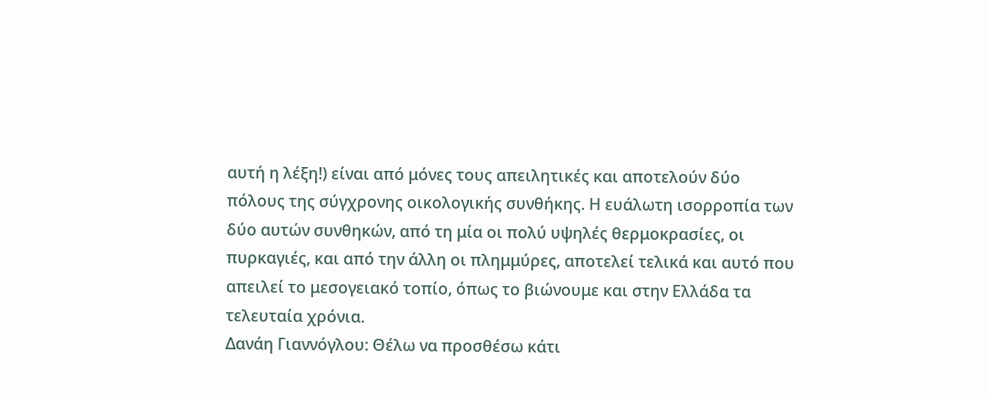αυτή η λέξη!) είναι από μόνες τους απειλητικές και αποτελούν δύο πόλους της σύγχρονης οικολογικής συνθήκης. Η ευάλωτη ισορροπία των δύο αυτών συνθηκών, από τη μία οι πολύ υψηλές θερμοκρασίες, οι πυρκαγιές, και από την άλλη οι πλημμύρες, αποτελεί τελικά και αυτό που απειλεί το μεσογειακό τοπίο, όπως το βιώνουμε και στην Ελλάδα τα τελευταία χρόνια.
Δανάη Γιαννόγλου: Θέλω να προσθέσω κάτι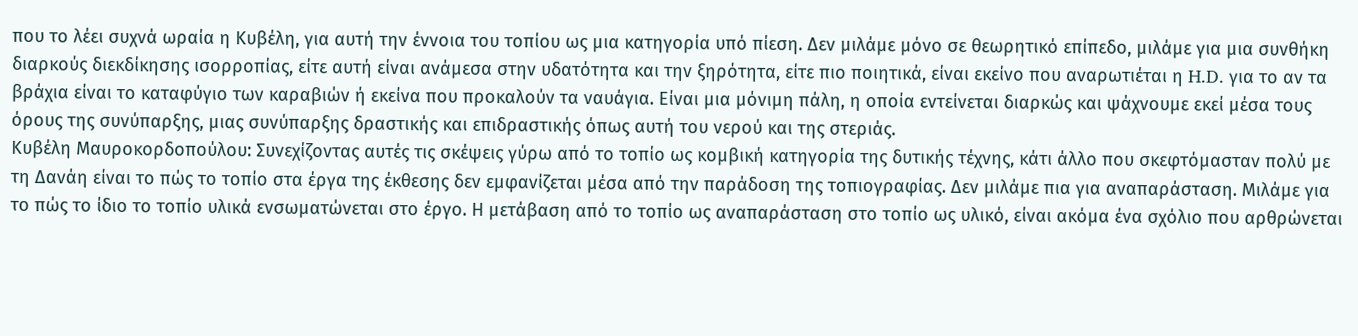που το λέει συχνά ωραία η Κυβέλη, για αυτή την έννοια του τοπίου ως μια κατηγορία υπό πίεση. Δεν μιλάμε μόνο σε θεωρητικό επίπεδο, μιλάμε για μια συνθήκη διαρκούς διεκδίκησης ισορροπίας, είτε αυτή είναι ανάμεσα στην υδατότητα και την ξηρότητα, είτε πιο ποιητικά, είναι εκείνο που αναρωτιέται η H.D. για το αν τα βράχια είναι το καταφύγιο των καραβιών ή εκείνα που προκαλούν τα ναυάγια. Είναι μια μόνιμη πάλη, η οποία εντείνεται διαρκώς και ψάχνουμε εκεί μέσα τους όρους της συνύπαρξης, μιας συνύπαρξης δραστικής και επιδραστικής όπως αυτή του νερού και της στεριάς.
Κυβέλη Μαυροκορδοπούλου: Συνεχίζοντας αυτές τις σκέψεις γύρω από το τοπίο ως κομβική κατηγορία της δυτικής τέχνης, κάτι άλλο που σκεφτόμασταν πολύ με τη Δανάη είναι το πώς το τοπίο στα έργα της έκθεσης δεν εμφανίζεται μέσα από την παράδοση της τοπιογραφίας. Δεν μιλάμε πια για αναπαράσταση. Μιλάμε για το πώς το ίδιο το τοπίο υλικά ενσωματώνεται στο έργο. Η μετάβαση από το τοπίο ως αναπαράσταση στο τοπίο ως υλικό, είναι ακόμα ένα σχόλιο που αρθρώνεται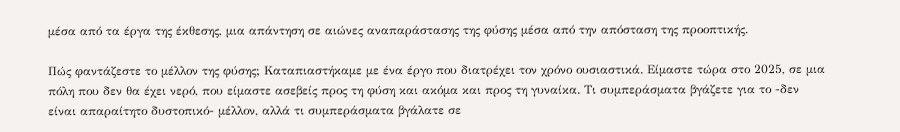μέσα από τα έργα της έκθεσης, μια απάντηση σε αιώνες αναπαράστασης της φύσης μέσα από την απόσταση της προοπτικής.

Πώς φαντάζεστε το μέλλον της φύσης; Καταπιαστήκαμε με ένα έργο που διατρέχει τον χρόνο ουσιαστικά. Είμαστε τώρα στο 2025, σε μια πόλη που δεν θα έχει νερό, που είμαστε ασεβείς προς τη φύση και ακόμα και προς τη γυναίκα. Τι συμπεράσματα βγάζετε για το -δεν είναι απαραίτητο δυστοπικό- μέλλον, αλλά τι συμπεράσματα βγάλατε σε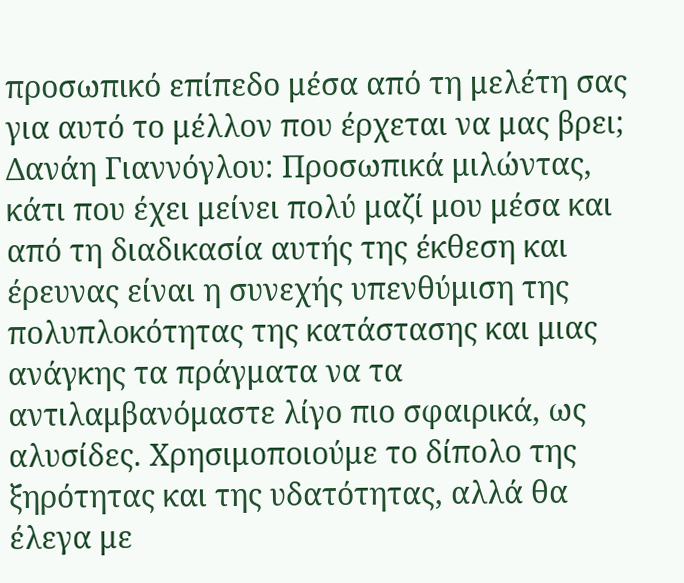προσωπικό επίπεδο μέσα από τη μελέτη σας για αυτό το μέλλον που έρχεται να μας βρει;
Δανάη Γιαννόγλου: Προσωπικά μιλώντας, κάτι που έχει μείνει πολύ μαζί μου μέσα και από τη διαδικασία αυτής της έκθεση και έρευνας είναι η συνεχής υπενθύμιση της πολυπλοκότητας της κατάστασης και μιας ανάγκης τα πράγματα να τα αντιλαμβανόμαστε λίγο πιο σφαιρικά, ως αλυσίδες. Χρησιμοποιούμε το δίπολο της ξηρότητας και της υδατότητας, αλλά θα έλεγα με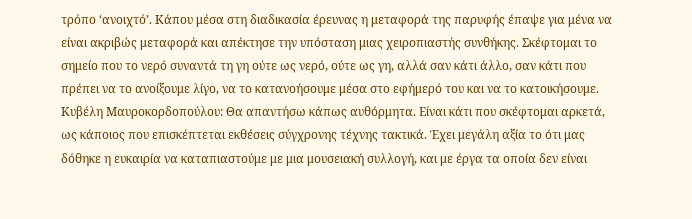τρόπο ‘ανοιχτό’. Κάπου μέσα στη διαδικασία έρευνας η μεταφορά της παρυφής έπαψε για μένα να είναι ακριβώς μεταφορά και απέκτησε την υπόσταση μιας χειροπιαστής συνθήκης. Σκέφτομαι το σημείο που το νερό συναντά τη γη ούτε ως νερό, ούτε ως γη, αλλά σαν κάτι άλλο, σαν κάτι που πρέπει να το ανοίξουμε λίγο, να το κατανοήσουμε μέσα στο εφήμερό του και να το κατοικήσουμε.
Κυβέλη Μαυροκορδοπούλου: Θα απαντήσω κάπως αυθόρμητα. Είναι κάτι που σκέφτομαι αρκετά, ως κάποιος που επισκέπτεται εκθέσεις σύγχρονης τέχνης τακτικά. Έχει μεγάλη αξία το ότι μας δόθηκε η ευκαιρία να καταπιαστούμε με μια μουσειακή συλλογή, και με έργα τα οποία δεν είναι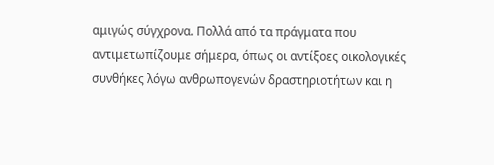αμιγώς σύγχρονα. Πολλά από τα πράγματα που αντιμετωπίζουμε σήμερα, όπως οι αντίξοες οικολογικές συνθήκες λόγω ανθρωπογενών δραστηριοτήτων και η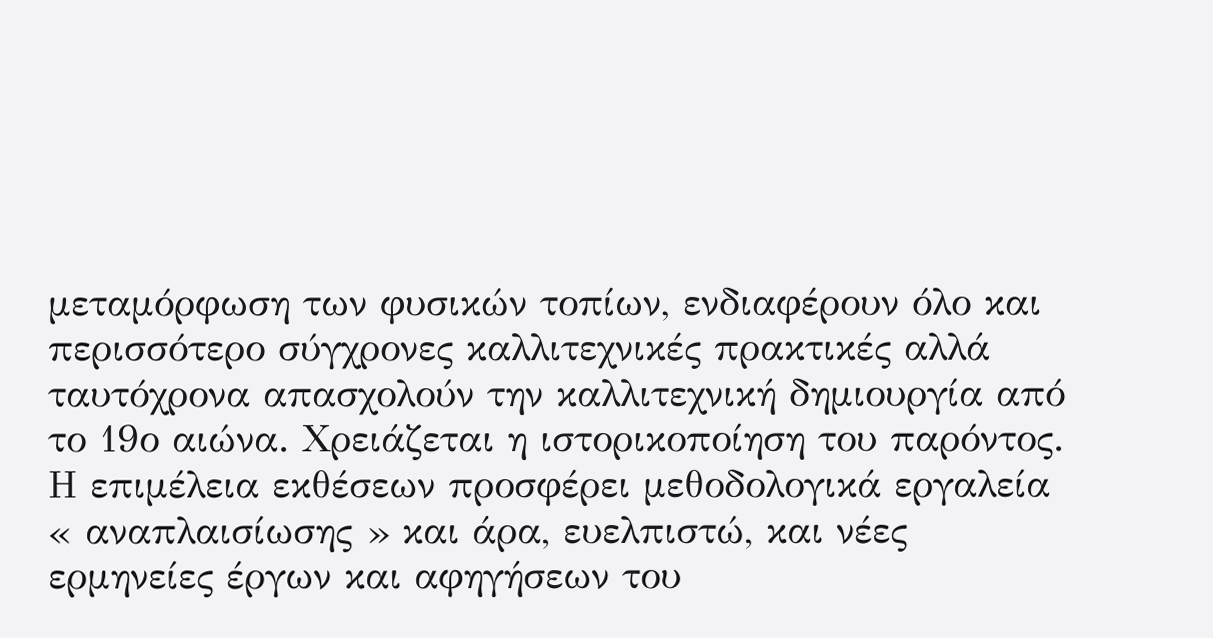μεταμόρφωση των φυσικών τοπίων, ενδιαφέρουν όλο και περισσότερο σύγχρονες καλλιτεχνικές πρακτικές αλλά ταυτόχρονα απασχολούν την καλλιτεχνική δημιουργία από το 19ο αιώνα. Χρειάζεται η ιστορικοποίηση του παρόντος. Η επιμέλεια εκθέσεων προσφέρει μεθοδολογικά εργαλεία « αναπλαισίωσης » και άρα, ευελπιστώ, και νέες ερμηνείες έργων και αφηγήσεων του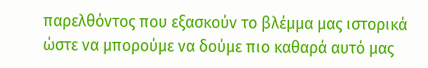παρελθόντος που εξασκούν το βλέμμα μας ιστορικά ώστε να μπορούμε να δούμε πιο καθαρά αυτό μας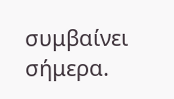συμβαίνει σήμερα.